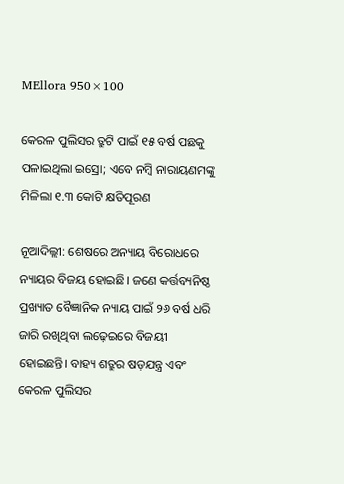MEllora 950×100

କେରଳ ପୁଲିସର ତ୍ରୁଟି ପାଇଁ ୧୫ ବର୍ଷ ପଛକୁ ପଳାଇଥିଲା ଇସ୍ରୋ; ଏବେ ନମ୍ବି ନାରାୟଣମଙ୍କୁ ମିଳିଲା ୧.୩ କୋଟି କ୍ଷତିପୂରଣ

ନୂଆଦିଲ୍ଲୀ: ଶେଷରେ ଅନ୍ୟାୟ ବିରୋଧରେ ନ୍ୟାୟର ବିଜୟ ହୋଇଛି। ଜଣେ କର୍ତ୍ତବ୍ୟନିଷ୍ଠ ପ୍ରଖ୍ୟାତ ବୈଜ୍ଞାନିକ ନ୍ୟାୟ ପାଇଁ ୨୬ ବର୍ଷ ଧରି ଜାରି ରଖିଥିବା ଲଢ଼େଇରେ ବିଜୟୀ ହୋଇଛନ୍ତି। ବାହ୍ୟ ଶତ୍ରୁର ଷଡ଼ଯନ୍ତ୍ର ଏବଂ କେରଳ ପୁଲିସର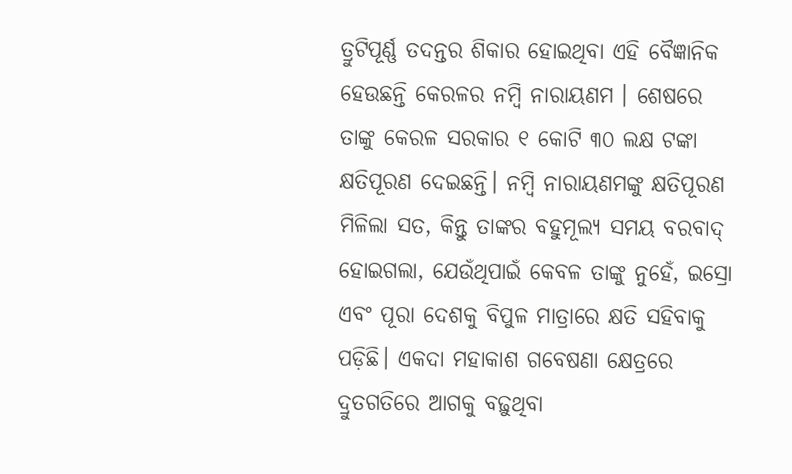ତ୍ରୁଟିପୂର୍ଣ୍ଣ ତଦନ୍ତର ଶିକାର ହୋଇଥିବା ଏହି ବୈଜ୍ଞାନିକ ହେଉଛନ୍ତି କେରଳର ନମ୍ବି ନାରାୟଣମ । ଶେଷରେ ତାଙ୍କୁ କେରଳ ସରକାର ୧ କୋଟି ୩୦ ଲକ୍ଷ ଟଙ୍କା କ୍ଷତିପୂରଣ ଦେଇଛନ୍ତି। ନମ୍ବି ନାରାୟଣମଙ୍କୁ କ୍ଷତିପୂରଣ ମିଳିଲା ସତ, କିନ୍ତୁ ତାଙ୍କର ବହୁମୂଲ୍ୟ ସମୟ ବରବାଦ୍‌ ହୋଇଗଲା, ଯେଉଁଥିପାଇଁ କେବଳ ତାଙ୍କୁ ନୁହେଁ, ଇସ୍ରୋ ଏବଂ ପୂରା ଦେଶକୁ ବିପୁଳ ମାତ୍ରାରେ କ୍ଷତି ସହିବାକୁ ପଡ଼ିଛି। ଏକଦା ମହାକାଶ ଗବେଷଣା କ୍ଷେତ୍ରରେ ଦ୍ରୁତଗତିରେ ଆଗକୁ ବଢ଼ୁଥିବା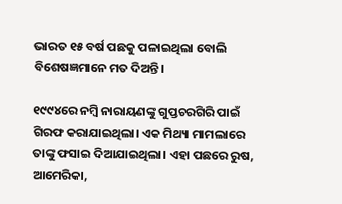ଭାରତ ୧୫ ବର୍ଷ ପଛକୁ ପଳାଇଥିଲା ବୋଲି ବିଶେଷଜ୍ଞମାନେ ମତ ଦିଅନ୍ତି।

୧୯୯୪ରେ ନମ୍ବି ନାରାୟଣଙ୍କୁ ଗୁପ୍ତଚରଗିରି ପାଇଁ ଗିରଫ କରାଯାଇଥିଲା। ଏକ ମିଥ୍ୟା ମାମଲାରେ ତାଙ୍କୁ ଫସାଇ ଦିଆଯାଇଥିଲା। ଏହା ପଛରେ ରୁଷ, ଆମେରିକା,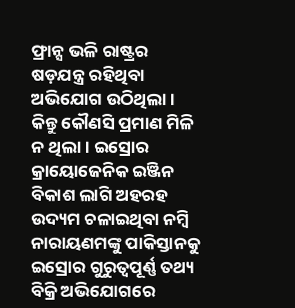ଫ୍ରାନ୍ସ ଭଳି ରାଷ୍ଟ୍ରର ଷଡ଼ଯନ୍ତ୍ର ରହିଥିବା ଅଭିଯୋଗ ଉଠିଥିଲା। କିନ୍ତୁ କୌଣସି ପ୍ରମାଣ ମିଳି ନ ଥିଲା। ଇସ୍ରୋର କ୍ରାୟୋଜେନିକ ଇଞ୍ଜିନ ବିକାଶ ଲାଗି ଅହରହ ଉଦ୍ୟମ ଚଳାଇଥିବା ନମ୍ବି ନାରାୟଣମଙ୍କୁ ପାକିସ୍ତାନକୁ ଇସ୍ରୋର ଗୁରୁତ୍ଵପୂର୍ଣ୍ଣ ତଥ୍ୟ ବିକ୍ରି ଅଭିଯୋଗରେ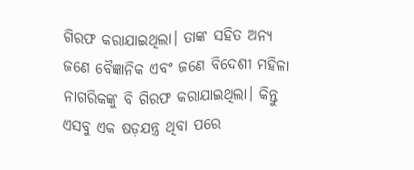ଗିରଫ କରାଯାଇଥିଲା। ତାଙ୍କ ସହିତ ଅନ୍ୟ ଜଣେ ବୈଜ୍ଞାନିକ ଏବଂ ଜଣେ ବିଦେଶୀ ମହିଳା ନାଗରିକଙ୍କୁ ବି ଗିରଫ କରାଯାଇଥିଲା। କିନ୍ତୁ ଏସବୁ ଏକ ଷଡ଼ଯନ୍ତ୍ର ଥିବା ପରେ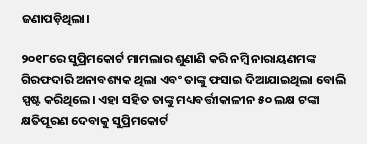ଜଣାପଡ଼ିଥିଲା।

୨୦୧୮ରେ ସୁପ୍ରିମକୋର୍ଟ ମାମଲାର ଶୁଣାଣି କରି ନମ୍ବି ନାରାୟଣମଙ୍କ ଗିରଫଦାରି ଅନାବଶ୍ୟକ ଥିଲା ଏବଂ ତାଙ୍କୁ ଫସାଇ ଦିଆଯାଇଥିଲା ବୋଲି ସ୍ପଷ୍ଟ କରିଥିଲେ। ଏହା ସହିତ ତାଙ୍କୁ ମଧ୍ୟବର୍ତ୍ତୀକାଳୀନ ୫୦ ଲକ୍ଷ ଟଙ୍କା କ୍ଷତିପୂରଣ ଦେବାକୁ ସୁପ୍ରିମକୋର୍ଟ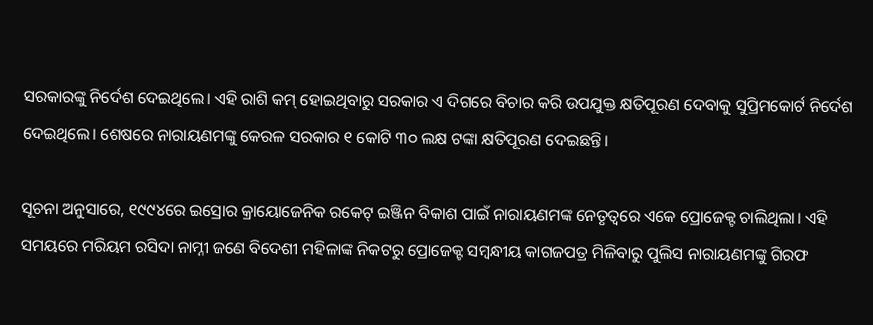ସରକାରଙ୍କୁ ନିର୍ଦେଶ ଦେଇଥିଲେ। ଏହି ରାଶି କମ୍‌ ହୋଇଥିବାରୁ ସରକାର ଏ ଦିଗରେ ବିଚାର କରି ଉପଯୁକ୍ତ କ୍ଷତିପୂରଣ ଦେବାକୁ ସୁପ୍ରିମକୋର୍ଟ ନିର୍ଦେଶ ଦେଇଥିଲେ। ଶେଷରେ ନାରାୟଣମଙ୍କୁ କେରଳ ସରକାର ୧ କୋଟି ୩୦ ଲକ୍ଷ ଟଙ୍କା କ୍ଷତିପୂରଣ ଦେଇଛନ୍ତି।

ସୂଚନା ଅନୁସାରେ, ୧୯୯୪ରେ ଇସ୍ରୋର କ୍ରାୟୋଜେନିକ ରକେଟ୍‌ ଇଞ୍ଜିନ ବିକାଶ ପାଇଁ ନାରାୟଣମଙ୍କ ନେତୃତ୍ଵରେ ଏକେ ପ୍ରୋଜେକ୍ଟ ଚାଲିଥିଲା। ଏହି ସମୟରେ ମରିୟମ ରସିଦା ନାମ୍ନୀ ଜଣେ ବିଦେଶୀ ମହିଳାଙ୍କ ନିକଟରୁ ପ୍ରୋଜେକ୍ଟ ସମ୍ବନ୍ଧୀୟ କାଗଜପତ୍ର ମିଳିବାରୁ ପୁଲିସ ନାରାୟଣମଙ୍କୁ ଗିରଫ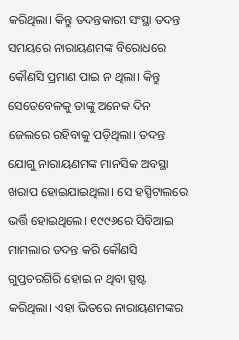କରିଥିଲା। କିନ୍ତୁ ତଦନ୍ତକାରୀ ସଂସ୍ଥା ତଦନ୍ତ ସମୟରେ ନାରାୟଣମଙ୍କ ବିରୋଧରେ କୌଣସି ପ୍ରମାଣ ପାଇ ନ ଥିଲା। କିନ୍ତୁ ସେତେବେଳକୁ ତାଙ୍କୁ ଅନେକ ଦିନ ଜେଲରେ ରହିବାକୁ ପଡ଼ିଥିଲା। ତଦନ୍ତ ଯୋଗୁ ନାରାୟଣମଙ୍କ ମାନସିକ ଅବସ୍ଥା ଖରାପ ହୋଇଯାଇଥିଲା। ସେ ହସ୍ପିଟାଲରେ ଭର୍ତ୍ତି ହୋଇଥିଲେ। ୧୯୯୬ରେ ସିବିଆଇ ମାମଲାର ତଦନ୍ତ କରି କୌଣସି ଗୁପ୍ତଚରଗିରି ହୋଇ ନ ଥିବା ସ୍ପଷ୍ଟ କରିଥିଲା। ଏହା ଭିତରେ ନାରାୟଣମଙ୍କର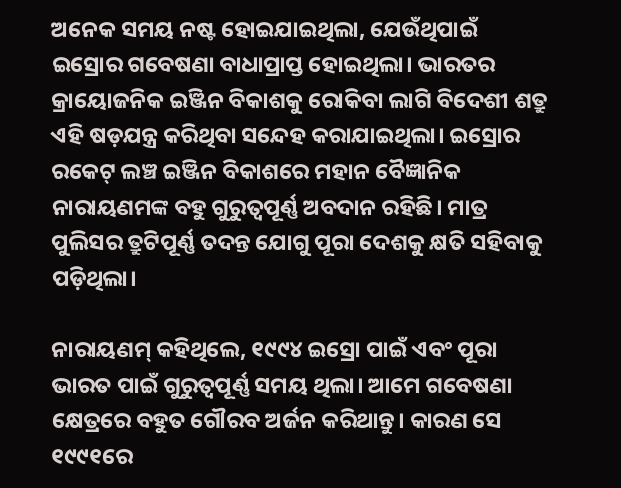ଅନେକ ସମୟ ନଷ୍ଟ ହୋଇଯାଇଥିଲା, ଯେଉଁଥିପାଇଁ ଇସ୍ରୋର ଗବେଷଣା ବାଧାପ୍ରାପ୍ତ ହୋଇଥିଲା। ଭାରତର କ୍ରାୟୋଜନିକ ଇଞ୍ଜିନ ବିକାଶକୁ ରୋକିବା ଲାଗି ବିଦେଶୀ ଶତ୍ରୁ ଏହି ଷଡ଼ଯନ୍ତ୍ର କରିଥିବା ସନ୍ଦେହ କରାଯାଇଥିଲା। ଇସ୍ରୋର ରକେଟ୍‌ ଲଞ୍ଚ ଇଞ୍ଜିନ ବିକାଶରେ ମହାନ ବୈଜ୍ଞାନିକ ନାରାୟଣମଙ୍କ ବହୁ ଗୁରୁତ୍ଵପୂର୍ଣ୍ଣ ଅବଦାନ ରହିଛି। ମାତ୍ର ପୁଲିସର ତ୍ରୁଟିପୂର୍ଣ୍ଣ ତଦନ୍ତ ଯୋଗୁ ପୂରା ଦେଶକୁ କ୍ଷତି ସହିବାକୁ ପଡ଼ିଥିଲା।

ନାରାୟଣମ୍‌ କହିଥିଲେ, ୧୯୯୪ ଇସ୍ରୋ ପାଇଁ ଏବଂ ପୂରା ଭାରତ ପାଇଁ ଗୁରୁତ୍ଵପୂର୍ଣ୍ଣ ସମୟ ଥିଲା। ଆମେ ଗବେଷଣା କ୍ଷେତ୍ରରେ ବହୁତ ଗୌରବ ଅର୍ଜନ କରିଥାନ୍ତୁ। କାରଣ ସେ ୧୯୯୧ରେ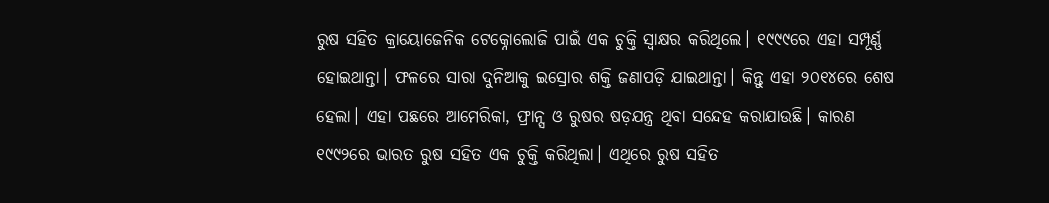ରୁଷ ସହିତ କ୍ରାୟୋଜେନିକ ଟେକ୍ନୋଲୋଜି ପାଇଁ ଏକ ଚୁକ୍ତି ସ୍ବାକ୍ଷର କରିଥିଲେ। ୧୯୯୯ରେ ଏହା ସମ୍ପୂର୍ଣ୍ଣ ହୋଇଥାନ୍ତା। ଫଳରେ ସାରା ଦୁନିଆକୁ ଇସ୍ରୋର ଶକ୍ତି ଜଣାପଡ଼ି ଯାଇଥାନ୍ତା। କିନ୍ତୁ ଏହା ୨୦୧୪ରେ ଶେଷ ହେଲା। ଏହା ପଛରେ ଆମେରିକା, ଫ୍ରାନ୍ସ ଓ ରୁଷର ଷଡ଼ଯନ୍ତ୍ର ଥିବା ସନ୍ଦେହ କରାଯାଉଛି। କାରଣ ୧୯୯୨ରେ ଭାରତ ରୁଷ ସହିତ ଏକ ଚୁକ୍ତି କରିଥିଲା। ଏଥିରେ ରୁଷ ସହିତ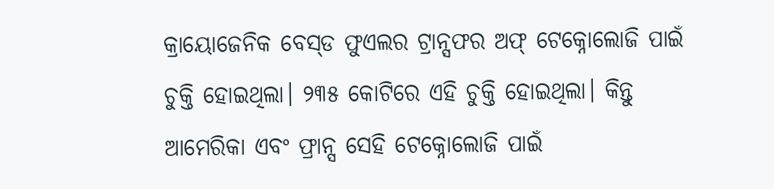କ୍ରାୟୋଜେନିକ ବେସ୍‌ଡ ଫୁଏଲର ଟ୍ରାନ୍ସଫର ଅଫ୍‌ ଟେକ୍ନୋଲୋଜି ପାଇଁ ଚୁକ୍ତି ହୋଇଥିଲା। ୨୩୫ କୋଟିରେ ଏହି ଚୁକ୍ତି ହୋଇଥିଲା। କିନ୍ତୁ ଆମେରିକା ଏବଂ ଫ୍ରାନ୍ସ ସେହି ଟେକ୍ନୋଲୋଜି ପାଇଁ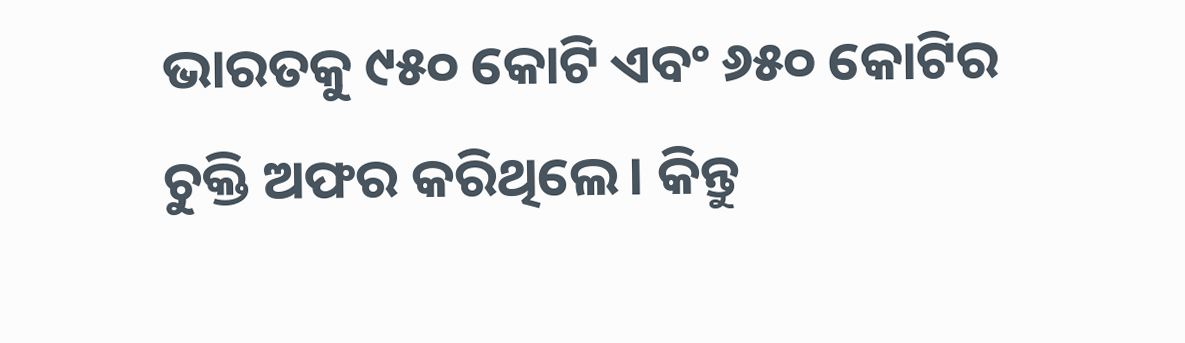ଭାରତକୁ ୯୫୦ କୋଟି ଏବଂ ୬୫୦ କୋଟିର ଚୁକ୍ତି ଅଫର କରିଥିଲେ। କିନ୍ତୁ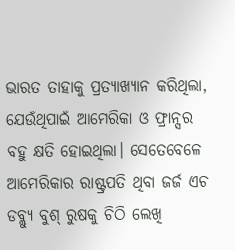ଭାରତ ତାହାକୁ ପ୍ରତ୍ୟାଖ୍ୟାନ କରିଥିଲା, ଯେଉଁଥିପାଇଁ ଆମେରିକା ଓ ଫ୍ରାନ୍ସର ବହୁ କ୍ଷତି ହୋଇଥିଲା। ସେତେବେଳେ ଆମେରିକାର ରାଷ୍ଟ୍ରପତି ଥିବା ଜର୍ଜ ଏଚ ଡବ୍ଲ୍ୟୁ ବୁଶ୍‌ ରୁଷକୁ ଚିଠି ଲେଖି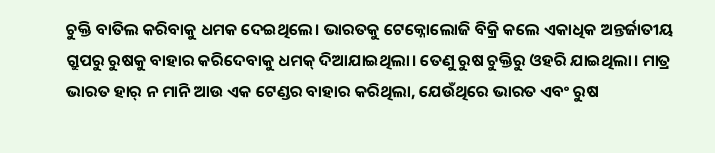ଚୁକ୍ତି ବାତିଲ କରିବାକୁ ଧମକ ଦେଇଥିଲେ। ଭାରତକୁ ଟେକ୍ନୋଲୋଜି ବିକ୍ରି କଲେ ଏକାଧିକ ଅନ୍ତର୍ଜାତୀୟ ଗ୍ରୁପରୁ ରୁଷକୁ ବାହାର କରିଦେବାକୁ ଧମକ୍ ଦିଆଯାଇଥିଲା। ତେଣୁ ରୁଷ ଚୁକ୍ତିରୁ ଓହରି ଯାଇଥିଲା। ମାତ୍ର ଭାରତ ହାର୍‌ ନ ମାନି ଆଉ ଏକ ଟେଣ୍ଡର ବାହାର କରିଥିଲା, ଯେଉଁଥିରେ ଭାରତ ଏବଂ ରୁଷ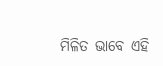ମିଳିତ ଭାବେ ଏହି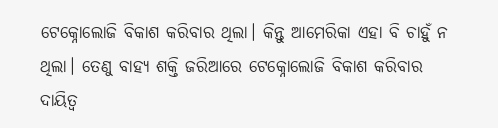ଟେକ୍ନୋଲୋଜି ବିକାଶ କରିବାର ଥିଲା। କିନ୍ତୁ ଆମେରିକା ଏହା ବି ଚାହୁଁ ନ ଥିଲା। ତେଣୁ ବାହ୍ୟ ଶକ୍ତି ଜରିଆରେ ଟେକ୍ନୋଲୋଜି ବିକାଶ କରିବାର ଦାୟିତ୍ଵ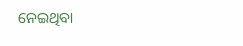ନେଇଥିବା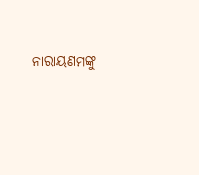ନାରାୟଣମଙ୍କୁ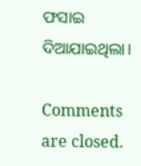ଫସାଇ ଦିଆଯାଇଥିଲା।

Comments are closed.